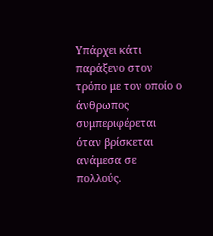Υπάρχει κάτι παράξενο στον τρόπο με τον οποίο ο
άνθρωπος συμπεριφέρεται όταν βρίσκεται ανάμεσα σε πολλούς.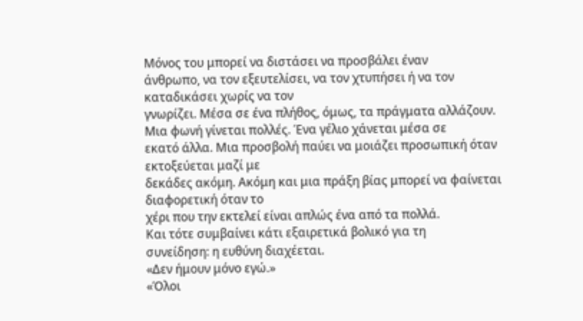Μόνος του μπορεί να διστάσει να προσβάλει έναν
άνθρωπο, να τον εξευτελίσει, να τον χτυπήσει ή να τον καταδικάσει χωρίς να τον
γνωρίζει. Μέσα σε ένα πλήθος, όμως, τα πράγματα αλλάζουν.
Μια φωνή γίνεται πολλές. Ένα γέλιο χάνεται μέσα σε
εκατό άλλα. Μια προσβολή παύει να μοιάζει προσωπική όταν εκτοξεύεται μαζί με
δεκάδες ακόμη. Ακόμη και μια πράξη βίας μπορεί να φαίνεται διαφορετική όταν το
χέρι που την εκτελεί είναι απλώς ένα από τα πολλά.
Και τότε συμβαίνει κάτι εξαιρετικά βολικό για τη
συνείδηση: η ευθύνη διαχέεται.
«Δεν ήμουν μόνο εγώ.»
«Όλοι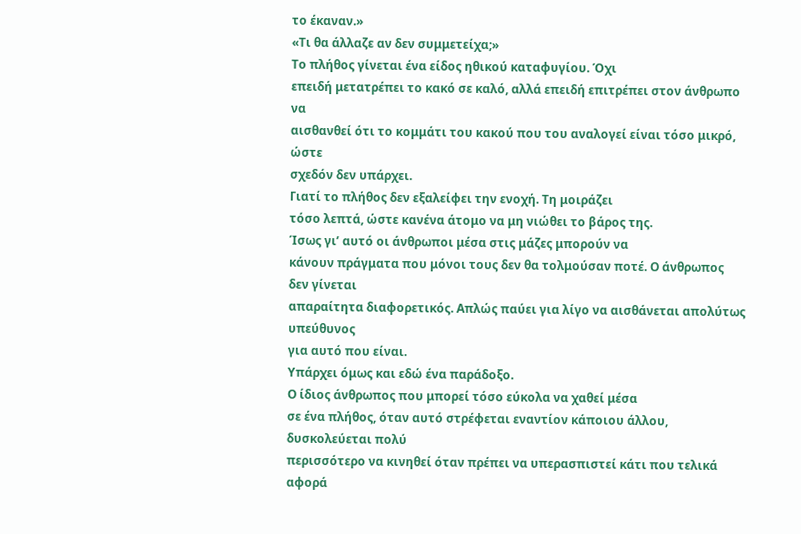το έκαναν.»
«Τι θα άλλαζε αν δεν συμμετείχα;»
Το πλήθος γίνεται ένα είδος ηθικού καταφυγίου. Όχι
επειδή μετατρέπει το κακό σε καλό, αλλά επειδή επιτρέπει στον άνθρωπο να
αισθανθεί ότι το κομμάτι του κακού που του αναλογεί είναι τόσο μικρό, ώστε
σχεδόν δεν υπάρχει.
Γιατί το πλήθος δεν εξαλείφει την ενοχή. Τη μοιράζει
τόσο λεπτά, ώστε κανένα άτομο να μη νιώθει το βάρος της.
Ίσως γι’ αυτό οι άνθρωποι μέσα στις μάζες μπορούν να
κάνουν πράγματα που μόνοι τους δεν θα τολμούσαν ποτέ. Ο άνθρωπος δεν γίνεται
απαραίτητα διαφορετικός. Απλώς παύει για λίγο να αισθάνεται απολύτως υπεύθυνος
για αυτό που είναι.
Υπάρχει όμως και εδώ ένα παράδοξο.
Ο ίδιος άνθρωπος που μπορεί τόσο εύκολα να χαθεί μέσα
σε ένα πλήθος, όταν αυτό στρέφεται εναντίον κάποιου άλλου, δυσκολεύεται πολύ
περισσότερο να κινηθεί όταν πρέπει να υπερασπιστεί κάτι που τελικά αφορά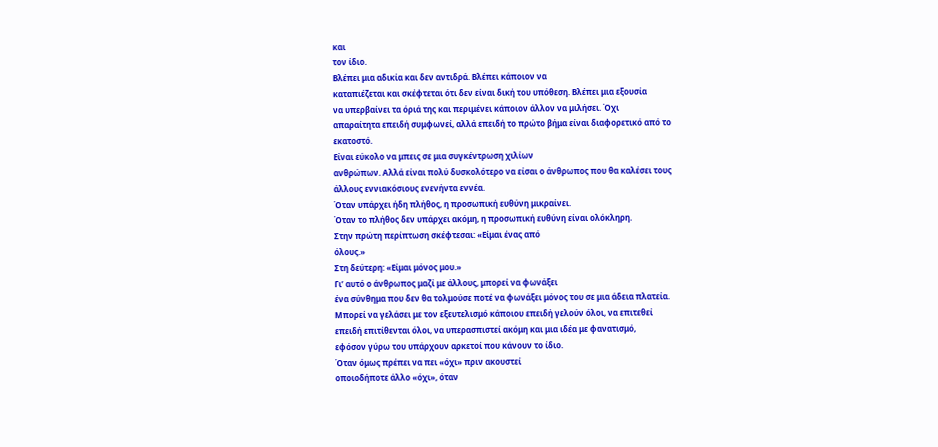και
τον ίδιο.
Βλέπει μια αδικία και δεν αντιδρά. Βλέπει κάποιον να
καταπιέζεται και σκέφτεται ότι δεν είναι δική του υπόθεση. Βλέπει μια εξουσία
να υπερβαίνει τα όριά της και περιμένει κάποιον άλλον να μιλήσει. Όχι
απαραίτητα επειδή συμφωνεί, αλλά επειδή το πρώτο βήμα είναι διαφορετικό από το
εκατοστό.
Είναι εύκολο να μπεις σε μια συγκέντρωση χιλίων
ανθρώπων. Αλλά είναι πολύ δυσκολότερο να είσαι ο άνθρωπος που θα καλέσει τους
άλλους εννιακόσιους ενενήντα εννέα.
Όταν υπάρχει ήδη πλήθος, η προσωπική ευθύνη μικραίνει.
Όταν το πλήθος δεν υπάρχει ακόμη, η προσωπική ευθύνη είναι ολόκληρη.
Στην πρώτη περίπτωση σκέφτεσαι: «Είμαι ένας από
όλους.»
Στη δεύτερη: «Είμαι μόνος μου.»
Γι’ αυτό ο άνθρωπος μαζί με άλλους, μπορεί να φωνάξει
ένα σύνθημα που δεν θα τολμούσε ποτέ να φωνάξει μόνος του σε μια άδεια πλατεία.
Μπορεί να γελάσει με τον εξευτελισμό κάποιου επειδή γελούν όλοι, να επιτεθεί
επειδή επιτίθενται όλοι, να υπερασπιστεί ακόμη και μια ιδέα με φανατισμό,
εφόσον γύρω του υπάρχουν αρκετοί που κάνουν το ίδιο.
Όταν όμως πρέπει να πει «όχι» πριν ακουστεί
οποιοδήποτε άλλο «όχι», όταν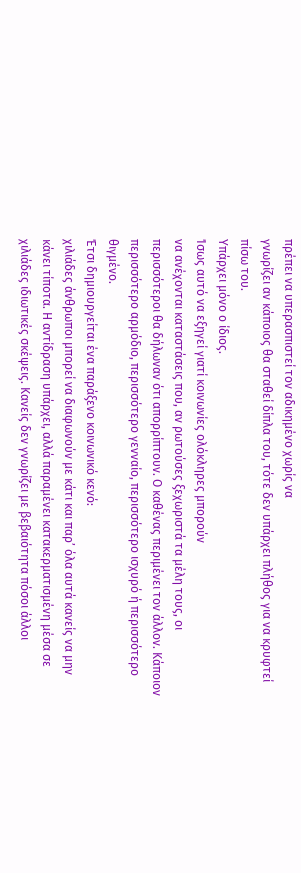πρέπει να υπερασπιστεί τον αδικημένο χωρίς να
γνωρίζει αν κάποιος θα σταθεί δίπλα του, τότε δεν υπάρχει πλήθος για να κρυφτεί
πίσω του.
Υπάρχει μόνο ο ίδιος.
Ίσως αυτό να εξηγεί γιατί κοινωνίες ολόκληρες μπορούν
να ανέχονται καταστάσεις που, αν ρωτούσες ξεχωριστά τα μέλη τους, οι
περισσότεροι θα δήλωναν ότι απορρίπτουν. Ο καθένας περιμένει τον άλλον. Κάποιον
περισσότερο αρμόδιο, περισσότερο γενναίο, περισσότερο ισχυρό ή περισσότερο
θιγμένο.
Έτσι δημιουργείται ένα παράξενο κοινωνικό κενό:
χιλιάδες άνθρωποι μπορεί να διαφωνούν με κάτι και παρ’ όλα αυτά κανείς να μην
κάνει τίποτα. Η αντίδραση υπάρχει, αλλά παραμένει κατακερματισμένη μέσα σε
χιλιάδες ιδιωτικές σκέψεις. Κανείς δεν γνωρίζει με βεβαιότητα πόσοι άλλοι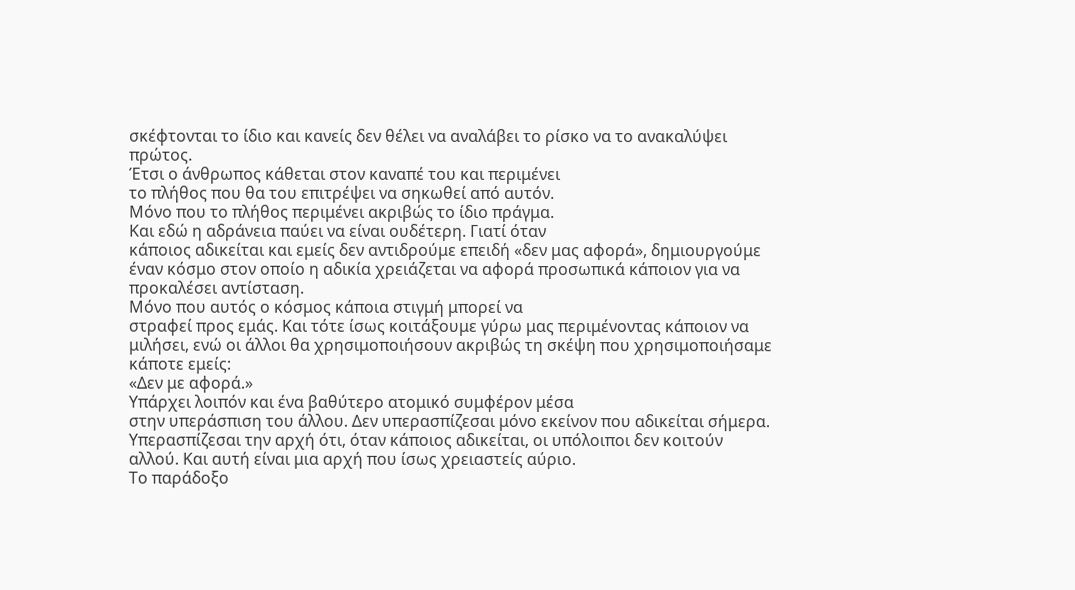σκέφτονται το ίδιο και κανείς δεν θέλει να αναλάβει το ρίσκο να το ανακαλύψει
πρώτος.
Έτσι ο άνθρωπος κάθεται στον καναπέ του και περιμένει
το πλήθος που θα του επιτρέψει να σηκωθεί από αυτόν.
Μόνο που το πλήθος περιμένει ακριβώς το ίδιο πράγμα.
Και εδώ η αδράνεια παύει να είναι ουδέτερη. Γιατί όταν
κάποιος αδικείται και εμείς δεν αντιδρούμε επειδή «δεν μας αφορά», δημιουργούμε
έναν κόσμο στον οποίο η αδικία χρειάζεται να αφορά προσωπικά κάποιον για να
προκαλέσει αντίσταση.
Μόνο που αυτός ο κόσμος κάποια στιγμή μπορεί να
στραφεί προς εμάς. Και τότε ίσως κοιτάξουμε γύρω μας περιμένοντας κάποιον να
μιλήσει, ενώ οι άλλοι θα χρησιμοποιήσουν ακριβώς τη σκέψη που χρησιμοποιήσαμε
κάποτε εμείς:
«Δεν με αφορά.»
Υπάρχει λοιπόν και ένα βαθύτερο ατομικό συμφέρον μέσα
στην υπεράσπιση του άλλου. Δεν υπερασπίζεσαι μόνο εκείνον που αδικείται σήμερα.
Υπερασπίζεσαι την αρχή ότι, όταν κάποιος αδικείται, οι υπόλοιποι δεν κοιτούν
αλλού. Και αυτή είναι μια αρχή που ίσως χρειαστείς αύριο.
Το παράδοξο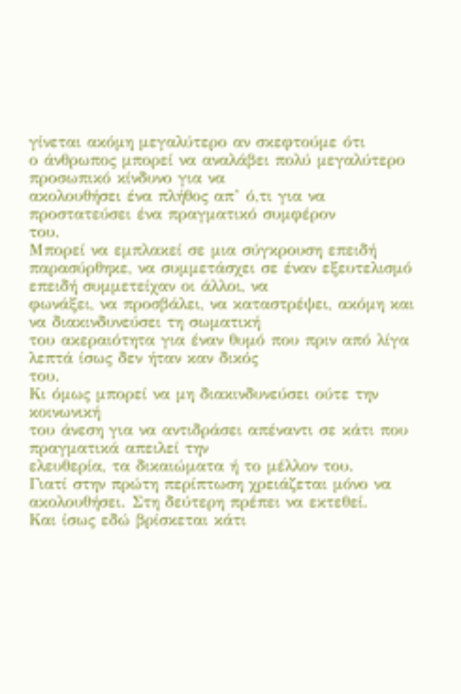γίνεται ακόμη μεγαλύτερο αν σκεφτούμε ότι
ο άνθρωπος μπορεί να αναλάβει πολύ μεγαλύτερο προσωπικό κίνδυνο για να
ακολουθήσει ένα πλήθος απ’ ό,τι για να προστατεύσει ένα πραγματικό συμφέρον
του.
Μπορεί να εμπλακεί σε μια σύγκρουση επειδή
παρασύρθηκε, να συμμετάσχει σε έναν εξευτελισμό επειδή συμμετείχαν οι άλλοι, να
φωνάξει, να προσβάλει, να καταστρέψει, ακόμη και να διακινδυνεύσει τη σωματική
του ακεραιότητα για έναν θυμό που πριν από λίγα λεπτά ίσως δεν ήταν καν δικός
του.
Κι όμως μπορεί να μη διακινδυνεύσει ούτε την κοινωνική
του άνεση για να αντιδράσει απέναντι σε κάτι που πραγματικά απειλεί την
ελευθερία, τα δικαιώματα ή το μέλλον του.
Γιατί στην πρώτη περίπτωση χρειάζεται μόνο να
ακολουθήσει. Στη δεύτερη πρέπει να εκτεθεί.
Και ίσως εδώ βρίσκεται κάτι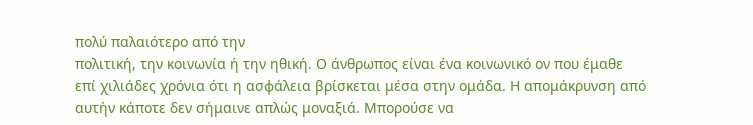πολύ παλαιότερο από την
πολιτική, την κοινωνία ή την ηθική. Ο άνθρωπος είναι ένα κοινωνικό ον που έμαθε
επί χιλιάδες χρόνια ότι η ασφάλεια βρίσκεται μέσα στην ομάδα. Η απομάκρυνση από
αυτήν κάποτε δεν σήμαινε απλώς μοναξιά. Μπορούσε να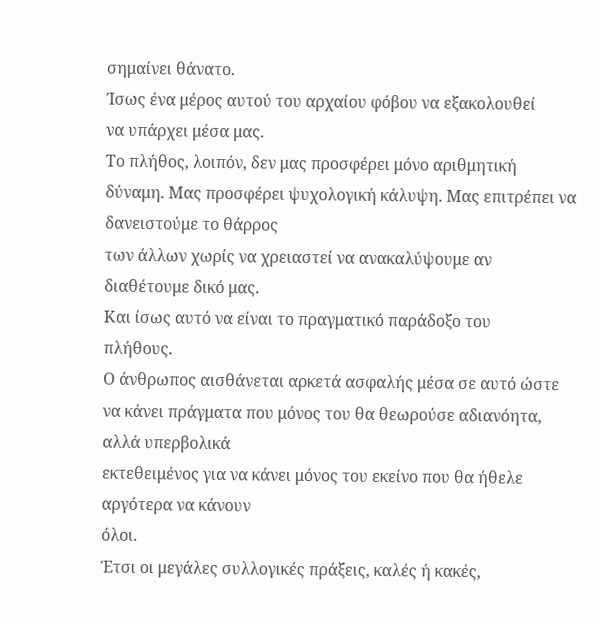σημαίνει θάνατο.
Ίσως ένα μέρος αυτού του αρχαίου φόβου να εξακολουθεί
να υπάρχει μέσα μας.
Το πλήθος, λοιπόν, δεν μας προσφέρει μόνο αριθμητική
δύναμη. Μας προσφέρει ψυχολογική κάλυψη. Μας επιτρέπει να δανειστούμε το θάρρος
των άλλων χωρίς να χρειαστεί να ανακαλύψουμε αν διαθέτουμε δικό μας.
Και ίσως αυτό να είναι το πραγματικό παράδοξο του
πλήθους.
Ο άνθρωπος αισθάνεται αρκετά ασφαλής μέσα σε αυτό ώστε
να κάνει πράγματα που μόνος του θα θεωρούσε αδιανόητα, αλλά υπερβολικά
εκτεθειμένος για να κάνει μόνος του εκείνο που θα ήθελε αργότερα να κάνουν
όλοι.
Έτσι οι μεγάλες συλλογικές πράξεις, καλές ή κακές,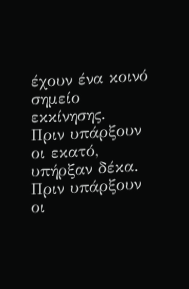έχουν ένα κοινό σημείο εκκίνησης.
Πριν υπάρξουν οι εκατό, υπήρξαν δέκα. Πριν υπάρξουν οι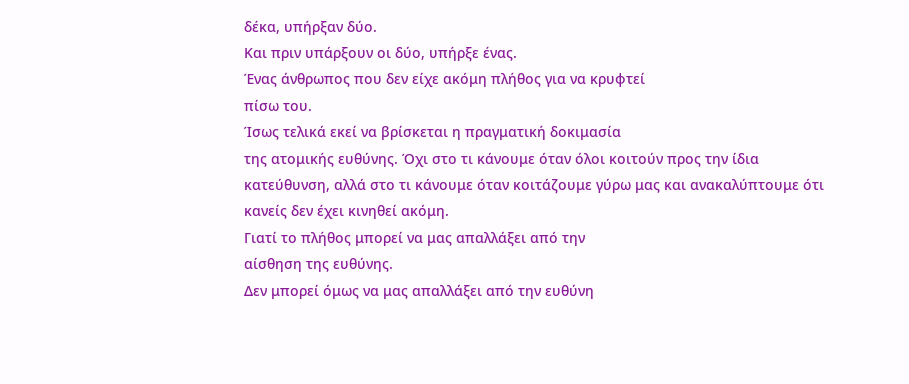δέκα, υπήρξαν δύο.
Και πριν υπάρξουν οι δύο, υπήρξε ένας.
Ένας άνθρωπος που δεν είχε ακόμη πλήθος για να κρυφτεί
πίσω του.
Ίσως τελικά εκεί να βρίσκεται η πραγματική δοκιμασία
της ατομικής ευθύνης. Όχι στο τι κάνουμε όταν όλοι κοιτούν προς την ίδια
κατεύθυνση, αλλά στο τι κάνουμε όταν κοιτάζουμε γύρω μας και ανακαλύπτουμε ότι
κανείς δεν έχει κινηθεί ακόμη.
Γιατί το πλήθος μπορεί να μας απαλλάξει από την
αίσθηση της ευθύνης.
Δεν μπορεί όμως να μας απαλλάξει από την ευθύνη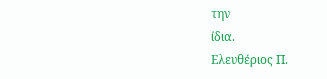την
ίδια.
Ελευθέριος Π.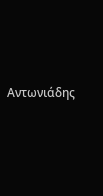Αντωνιάδης